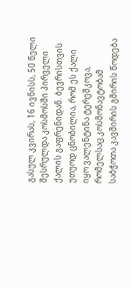გასულ კვირას, 16 ივნისს, 50 წელი შესრულდა კოსმოსში პირველი ქალის გაფრენიდან. ბევრისთვის უთუოდ ცნობილია, რომ ეს ქალი იყო ვალენტინა ტერეშკოვა, რომელსაც კოსმონავტობამ საბჭოთა კავშირის გმირის წოდება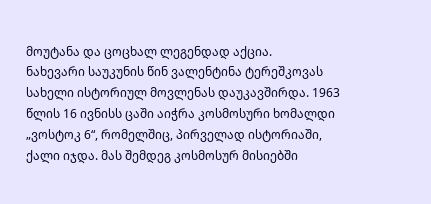მოუტანა და ცოცხალ ლეგენდად აქცია.
ნახევარი საუკუნის წინ ვალენტინა ტერეშკოვას სახელი ისტორიულ მოვლენას დაუკავშირდა. 1963 წლის 16 ივნისს ცაში აიჭრა კოსმოსური ხომალდი „ვოსტოკ 6“, რომელშიც, პირველად ისტორიაში, ქალი იჯდა. მას შემდეგ კოსმოსურ მისიებში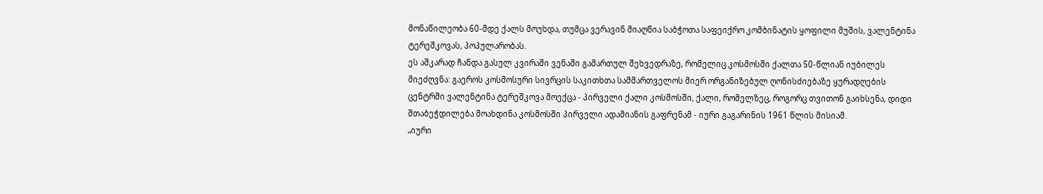მონაწილეობა 60-მდე ქალს მოუხდა, თუმცა ვერავინ მიაღწია საბჭოთა საფეიქრო კომბინატის ყოფილი მუშის, ვალენტინა ტერეშკოვას, პოპულარობას.
ეს აშკარად ჩანდა გასულ კვირაში ვენაში გამართულ შეხვედრაზე, რომელიც კოსმოსში ქალთა 50-წლიან იუბილეს მიეძღვნა: გაეროს კოსმოსური სივრცის საკითხთა სამმართველოს მიერ ორგანიზებულ ღონისძიებაზე ყურადღების ცენტრში ვალენტინა ტერეშკოვა მოექცა - პირველი ქალი კოსმოსში, ქალი, რომელზეც, როგორც თვითონ გაიხსენა, დიდი შთაბეჭდილება მოახდინა კოსმოსში პირველი ადამიანის გაფრენამ - იური გაგარინის 1961 წლის მისიამ.
„იური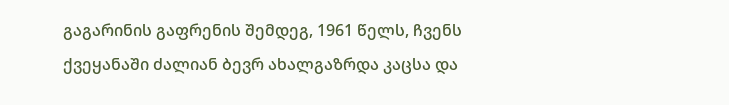გაგარინის გაფრენის შემდეგ, 1961 წელს, ჩვენს ქვეყანაში ძალიან ბევრ ახალგაზრდა კაცსა და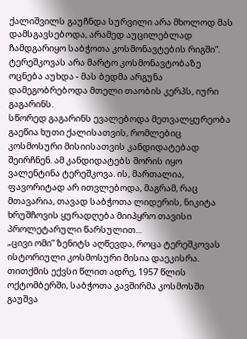ქალიშვილს გაუჩნდა სურვილი არა მხოლოდ მას დამსგავსებოდა, არამედ აუცილებლად ჩამდგარიყო საბჭოთა კოსმონავტების რიგში“.
ტერეშკოვას არა მარტო კოსმონავტობაზე ოცნება აუხდა - მას ბედმა არგუნა დამეგობრებოდა მთელი თაობის კერპს, იური გაგარინს.
სწორედ გაგარინს ევალებოდა მეთვალყურეობა გაეწია ხუთი ქალისათვის, რომლებიც კოსმოსური მისიისათვის კანდიდატებად შეირჩნენ. ამ კანდიდატებს შორის იყო ვალენტინა ტერეშკოვა. ის, მართალია, ფავორიტად არ ითვლებოდა, მაგრამ, რაც მთავარია, თავად საბჭოთა ლიდერის, ნიკიტა ხრუშჩოვის ყურადღება მიიპყრო თავისი პროლეტარული წარსულით...
„ცივი ომი“ ზენიტს აღწევდა, როცა ტერეშკოვას ისტორიული კოსმოსური მისია დაეკისრა. თითქმის ექვსი წლით ადრე, 1957 წლის ოქტომბერში, საბჭოთა კავშირმა კოსმოსში გაუშვა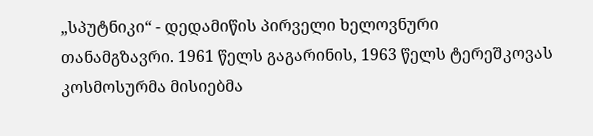„სპუტნიკი“ - დედამიწის პირველი ხელოვნური თანამგზავრი. 1961 წელს გაგარინის, 1963 წელს ტერეშკოვას კოსმოსურმა მისიებმა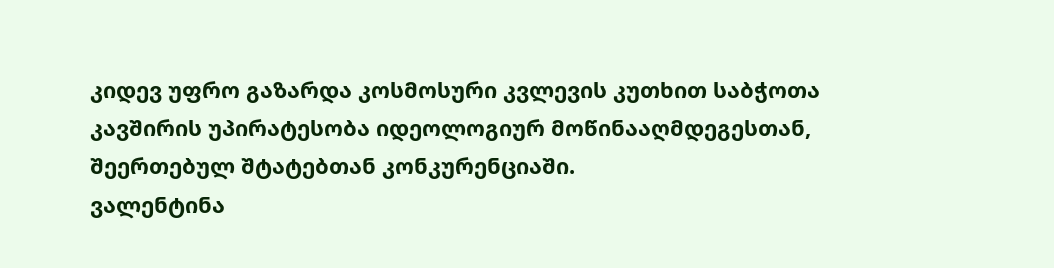კიდევ უფრო გაზარდა კოსმოსური კვლევის კუთხით საბჭოთა კავშირის უპირატესობა იდეოლოგიურ მოწინააღმდეგესთან, შეერთებულ შტატებთან კონკურენციაში.
ვალენტინა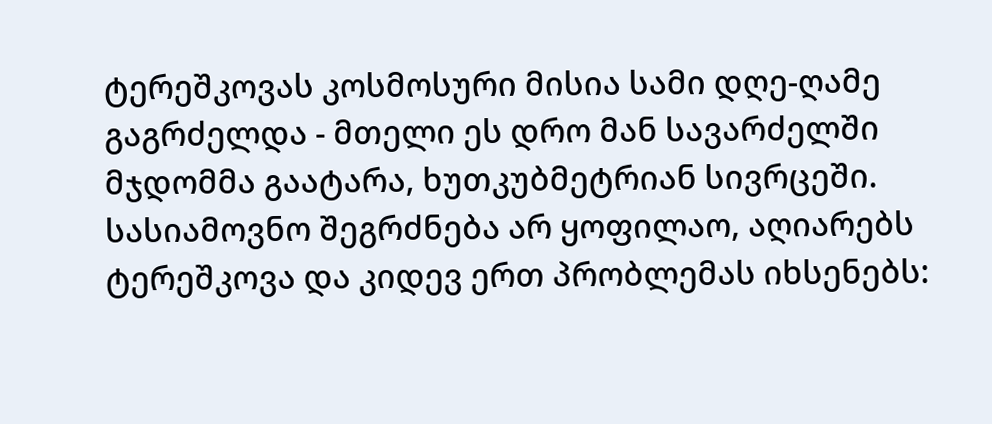ტერეშკოვას კოსმოსური მისია სამი დღე-ღამე გაგრძელდა - მთელი ეს დრო მან სავარძელში მჯდომმა გაატარა, ხუთკუბმეტრიან სივრცეში. სასიამოვნო შეგრძნება არ ყოფილაო, აღიარებს ტერეშკოვა და კიდევ ერთ პრობლემას იხსენებს: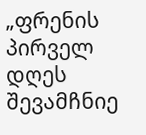„ფრენის პირველ დღეს შევამჩნიე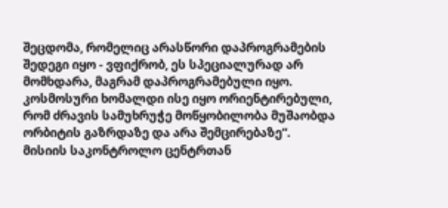შეცდომა, რომელიც არასწორი დაპროგრამების შედეგი იყო - ვფიქრობ, ეს სპეციალურად არ მომხდარა, მაგრამ დაპროგრამებული იყო. კოსმოსური ხომალდი ისე იყო ორიენტირებული, რომ ძრავის სამუხრუჭე მოწყობილობა მუშაობდა ორბიტის გაზრდაზე და არა შემცირებაზე“.
მისიის საკონტროლო ცენტრთან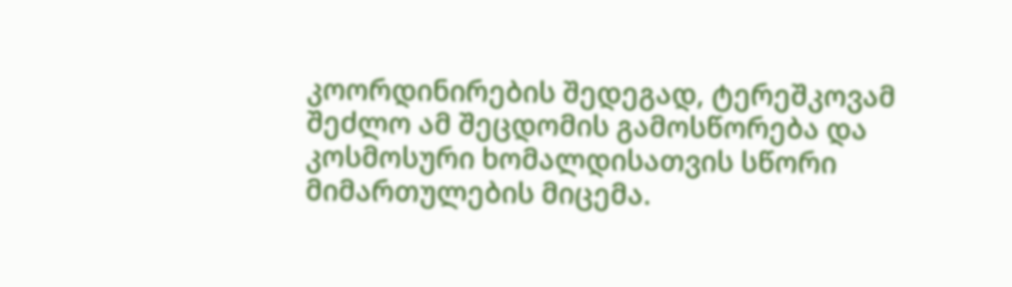კოორდინირების შედეგად, ტერეშკოვამ შეძლო ამ შეცდომის გამოსწორება და კოსმოსური ხომალდისათვის სწორი მიმართულების მიცემა.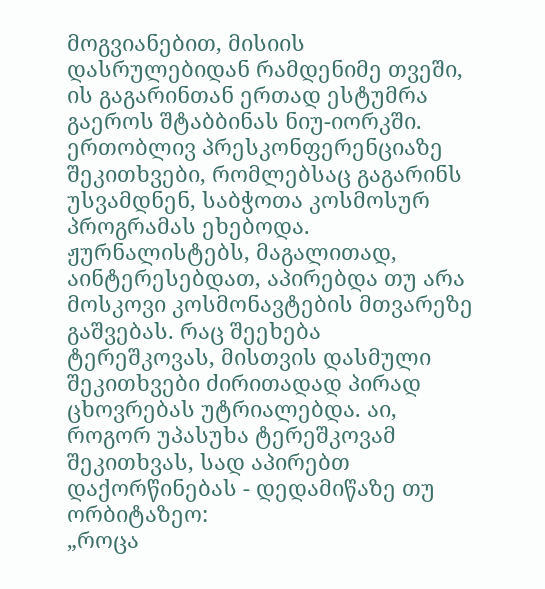მოგვიანებით, მისიის დასრულებიდან რამდენიმე თვეში, ის გაგარინთან ერთად ესტუმრა გაეროს შტაბბინას ნიუ-იორკში. ერთობლივ პრესკონფერენციაზე შეკითხვები, რომლებსაც გაგარინს უსვამდნენ, საბჭოთა კოსმოსურ პროგრამას ეხებოდა. ჟურნალისტებს, მაგალითად, აინტერესებდათ, აპირებდა თუ არა მოსკოვი კოსმონავტების მთვარეზე გაშვებას. რაც შეეხება ტერეშკოვას, მისთვის დასმული შეკითხვები ძირითადად პირად ცხოვრებას უტრიალებდა. აი, როგორ უპასუხა ტერეშკოვამ შეკითხვას, სად აპირებთ დაქორწინებას - დედამიწაზე თუ ორბიტაზეო:
„როცა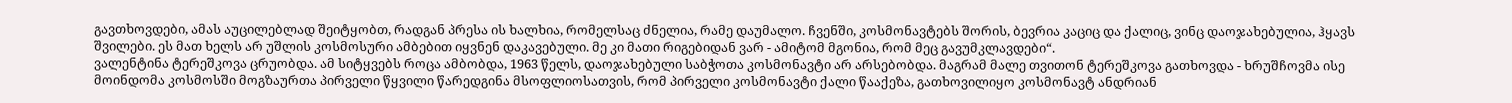გავთხოვდები, ამას აუცილებლად შეიტყობთ, რადგან პრესა ის ხალხია, რომელსაც ძნელია, რამე დაუმალო. ჩვენში, კოსმონავტებს შორის, ბევრია კაციც და ქალიც, ვინც დაოჯახებულია, ჰყავს შვილები. ეს მათ ხელს არ უშლის კოსმოსური ამბებით იყვნენ დაკავებული. მე კი მათი რიგებიდან ვარ - ამიტომ მგონია, რომ მეც გავუმკლავდები“.
ვალენტინა ტერეშკოვა ცრუობდა. ამ სიტყვებს როცა ამბობდა, 1963 წელს, დაოჯახებული საბჭოთა კოსმონავტი არ არსებობდა. მაგრამ მალე თვითონ ტერეშკოვა გათხოვდა - ხრუშჩოვმა ისე მოინდომა კოსმოსში მოგზაურთა პირველი წყვილი წარედგინა მსოფლიოსათვის, რომ პირველი კოსმონავტი ქალი წააქეზა, გათხოვილიყო კოსმონავტ ანდრიან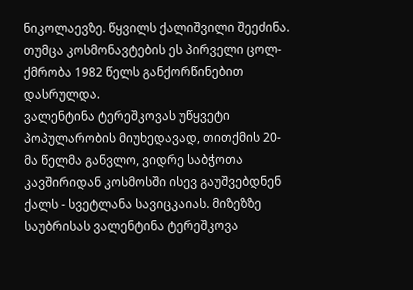ნიკოლაევზე. წყვილს ქალიშვილი შეეძინა. თუმცა კოსმონავტების ეს პირველი ცოლ-ქმრობა 1982 წელს განქორწინებით დასრულდა.
ვალენტინა ტერეშკოვას უწყვეტი პოპულარობის მიუხედავად, თითქმის 20-მა წელმა განვლო, ვიდრე საბჭოთა კავშირიდან კოსმოსში ისევ გაუშვებდნენ ქალს - სვეტლანა სავიცკაიას. მიზეზზე საუბრისას ვალენტინა ტერეშკოვა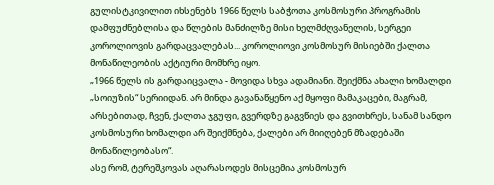გულისტკივილით იხსენებს 1966 წელს საბჭოთა კოსმოსური პროგრამის დამფუძნებლისა და წლების მანძილზე მისი ხელმძღვანელის, სერგეი კოროლიოვის გარდაცვალებას... კოროლიოვი კოსმოსურ მისიებში ქალთა მონაწილეობის აქტიური მომხრე იყო.
„1966 წელს ის გარდაიცვალა - მოვიდა სხვა ადამიანი. შეიქმნა ახალი ხომალდი „სოიუზის“ სერიიდან. არ მინდა გავანაწყენო აქ მყოფი მამაკაცები, მაგრამ, არსებითად, ჩვენ, ქალთა ჯგუფი, გვერდზე გაგვწიეს და გვითხრეს, სანამ სანდო კოსმოსური ხომალდი არ შეიქმნება, ქალები არ მიიღებენ მზადებაში მონაწილეობასო“.
ასე რომ, ტერეშკოვას აღარასოდეს მისცემია კოსმოსურ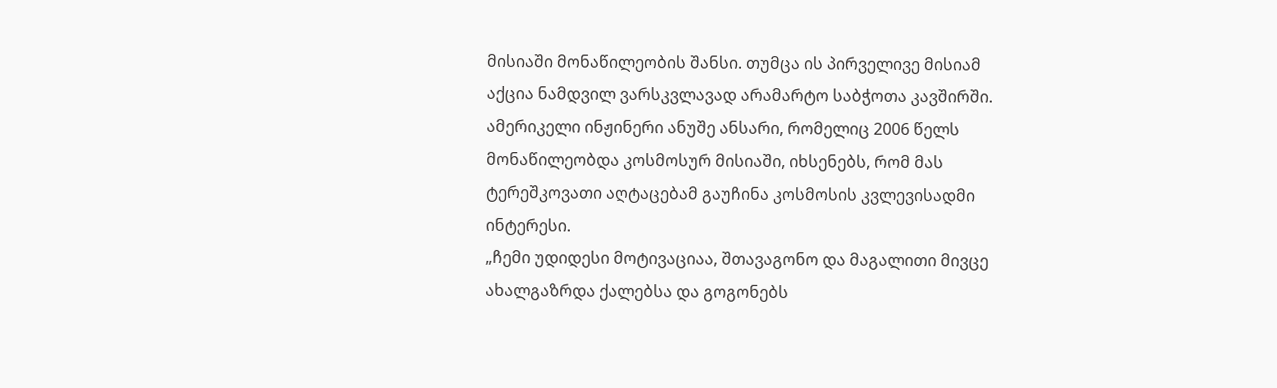მისიაში მონაწილეობის შანსი. თუმცა ის პირველივე მისიამ აქცია ნამდვილ ვარსკვლავად არამარტო საბჭოთა კავშირში.
ამერიკელი ინჟინერი ანუშე ანსარი, რომელიც 2006 წელს მონაწილეობდა კოსმოსურ მისიაში, იხსენებს, რომ მას ტერეშკოვათი აღტაცებამ გაუჩინა კოსმოსის კვლევისადმი ინტერესი.
„ჩემი უდიდესი მოტივაციაა, შთავაგონო და მაგალითი მივცე ახალგაზრდა ქალებსა და გოგონებს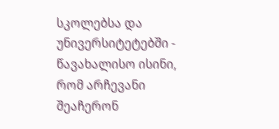სკოლებსა და უნივერსიტეტებში - წავახალისო ისინი, რომ არჩევანი შეაჩერონ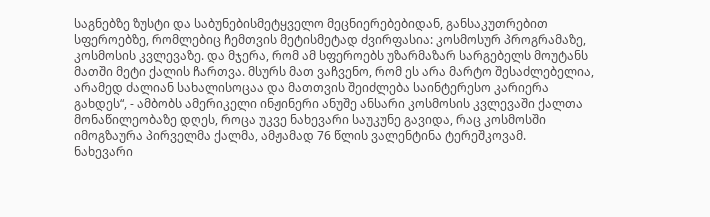საგნებზე ზუსტი და საბუნებისმეტყველო მეცნიერებებიდან, განსაკუთრებით სფეროებზე, რომლებიც ჩემთვის მეტისმეტად ძვირფასია: კოსმოსურ პროგრამაზე, კოსმოსის კვლევაზე. და მჯერა, რომ ამ სფეროებს უზარმაზარ სარგებელს მოუტანს მათში მეტი ქალის ჩართვა. მსურს მათ ვაჩვენო, რომ ეს არა მარტო შესაძლებელია, არამედ ძალიან სახალისოცაა და მათთვის შეიძლება საინტერესო კარიერა გახდეს“, - ამბობს ამერიკელი ინჟინერი ანუშე ანსარი კოსმოსის კვლევაში ქალთა მონაწილეობაზე დღეს, როცა უკვე ნახევარი საუკუნე გავიდა, რაც კოსმოსში იმოგზაურა პირველმა ქალმა, ამჟამად 76 წლის ვალენტინა ტერეშკოვამ.
ნახევარი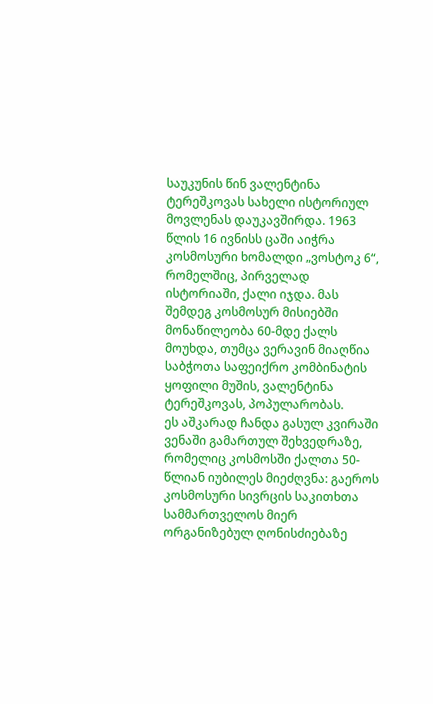საუკუნის წინ ვალენტინა ტერეშკოვას სახელი ისტორიულ მოვლენას დაუკავშირდა. 1963 წლის 16 ივნისს ცაში აიჭრა კოსმოსური ხომალდი „ვოსტოკ 6“, რომელშიც, პირველად ისტორიაში, ქალი იჯდა. მას შემდეგ კოსმოსურ მისიებში მონაწილეობა 60-მდე ქალს მოუხდა, თუმცა ვერავინ მიაღწია საბჭოთა საფეიქრო კომბინატის ყოფილი მუშის, ვალენტინა ტერეშკოვას, პოპულარობას.
ეს აშკარად ჩანდა გასულ კვირაში ვენაში გამართულ შეხვედრაზე, რომელიც კოსმოსში ქალთა 50-წლიან იუბილეს მიეძღვნა: გაეროს კოსმოსური სივრცის საკითხთა სამმართველოს მიერ ორგანიზებულ ღონისძიებაზე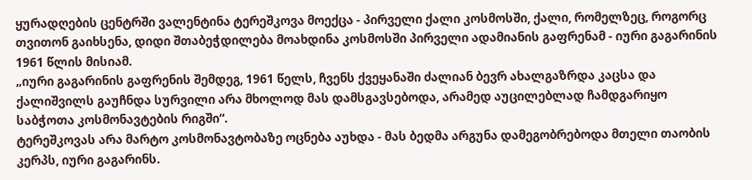ყურადღების ცენტრში ვალენტინა ტერეშკოვა მოექცა - პირველი ქალი კოსმოსში, ქალი, რომელზეც, როგორც თვითონ გაიხსენა, დიდი შთაბეჭდილება მოახდინა კოსმოსში პირველი ადამიანის გაფრენამ - იური გაგარინის 1961 წლის მისიამ.
„იური გაგარინის გაფრენის შემდეგ, 1961 წელს, ჩვენს ქვეყანაში ძალიან ბევრ ახალგაზრდა კაცსა და ქალიშვილს გაუჩნდა სურვილი არა მხოლოდ მას დამსგავსებოდა, არამედ აუცილებლად ჩამდგარიყო საბჭოთა კოსმონავტების რიგში“.
ტერეშკოვას არა მარტო კოსმონავტობაზე ოცნება აუხდა - მას ბედმა არგუნა დამეგობრებოდა მთელი თაობის კერპს, იური გაგარინს.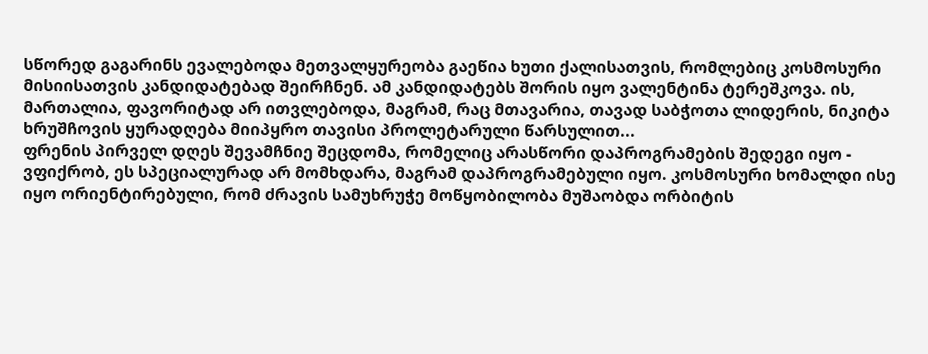სწორედ გაგარინს ევალებოდა მეთვალყურეობა გაეწია ხუთი ქალისათვის, რომლებიც კოსმოსური მისიისათვის კანდიდატებად შეირჩნენ. ამ კანდიდატებს შორის იყო ვალენტინა ტერეშკოვა. ის, მართალია, ფავორიტად არ ითვლებოდა, მაგრამ, რაც მთავარია, თავად საბჭოთა ლიდერის, ნიკიტა ხრუშჩოვის ყურადღება მიიპყრო თავისი პროლეტარული წარსულით...
ფრენის პირველ დღეს შევამჩნიე შეცდომა, რომელიც არასწორი დაპროგრამების შედეგი იყო - ვფიქრობ, ეს სპეციალურად არ მომხდარა, მაგრამ დაპროგრამებული იყო. კოსმოსური ხომალდი ისე იყო ორიენტირებული, რომ ძრავის სამუხრუჭე მოწყობილობა მუშაობდა ორბიტის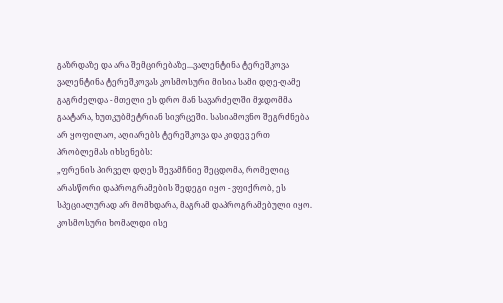გაზრდაზე და არა შემცირებაზე...ვალენტინა ტერეშკოვა
ვალენტინა ტერეშკოვას კოსმოსური მისია სამი დღე-ღამე გაგრძელდა - მთელი ეს დრო მან სავარძელში მჯდომმა გაატარა, ხუთკუბმეტრიან სივრცეში. სასიამოვნო შეგრძნება არ ყოფილაო, აღიარებს ტერეშკოვა და კიდევ ერთ პრობლემას იხსენებს:
„ფრენის პირველ დღეს შევამჩნიე შეცდომა, რომელიც არასწორი დაპროგრამების შედეგი იყო - ვფიქრობ, ეს სპეციალურად არ მომხდარა, მაგრამ დაპროგრამებული იყო. კოსმოსური ხომალდი ისე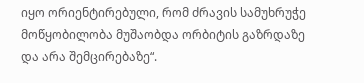იყო ორიენტირებული, რომ ძრავის სამუხრუჭე მოწყობილობა მუშაობდა ორბიტის გაზრდაზე და არა შემცირებაზე“.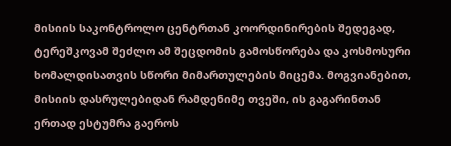მისიის საკონტროლო ცენტრთან კოორდინირების შედეგად, ტერეშკოვამ შეძლო ამ შეცდომის გამოსწორება და კოსმოსური ხომალდისათვის სწორი მიმართულების მიცემა. მოგვიანებით, მისიის დასრულებიდან რამდენიმე თვეში, ის გაგარინთან ერთად ესტუმრა გაეროს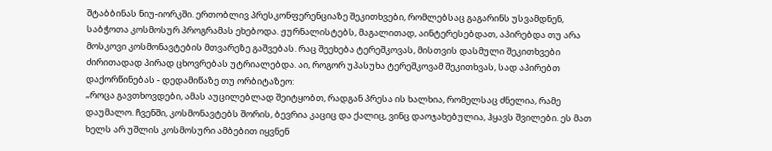შტაბბინას ნიუ-იორკში. ერთობლივ პრესკონფერენციაზე შეკითხვები, რომლებსაც გაგარინს უსვამდნენ, საბჭოთა კოსმოსურ პროგრამას ეხებოდა. ჟურნალისტებს, მაგალითად, აინტერესებდათ, აპირებდა თუ არა მოსკოვი კოსმონავტების მთვარეზე გაშვებას. რაც შეეხება ტერეშკოვას, მისთვის დასმული შეკითხვები ძირითადად პირად ცხოვრებას უტრიალებდა. აი, როგორ უპასუხა ტერეშკოვამ შეკითხვას, სად აპირებთ დაქორწინებას - დედამიწაზე თუ ორბიტაზეო:
„როცა გავთხოვდები, ამას აუცილებლად შეიტყობთ, რადგან პრესა ის ხალხია, რომელსაც ძნელია, რამე დაუმალო. ჩვენში, კოსმონავტებს შორის, ბევრია კაციც და ქალიც, ვინც დაოჯახებულია, ჰყავს შვილები. ეს მათ ხელს არ უშლის კოსმოსური ამბებით იყვნენ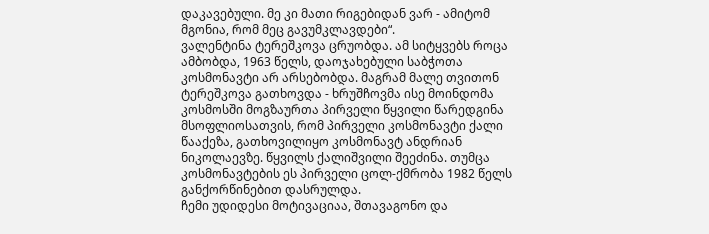დაკავებული. მე კი მათი რიგებიდან ვარ - ამიტომ მგონია, რომ მეც გავუმკლავდები“.
ვალენტინა ტერეშკოვა ცრუობდა. ამ სიტყვებს როცა ამბობდა, 1963 წელს, დაოჯახებული საბჭოთა კოსმონავტი არ არსებობდა. მაგრამ მალე თვითონ ტერეშკოვა გათხოვდა - ხრუშჩოვმა ისე მოინდომა კოსმოსში მოგზაურთა პირველი წყვილი წარედგინა მსოფლიოსათვის, რომ პირველი კოსმონავტი ქალი წააქეზა, გათხოვილიყო კოსმონავტ ანდრიან ნიკოლაევზე. წყვილს ქალიშვილი შეეძინა. თუმცა კოსმონავტების ეს პირველი ცოლ-ქმრობა 1982 წელს განქორწინებით დასრულდა.
ჩემი უდიდესი მოტივაციაა, შთავაგონო და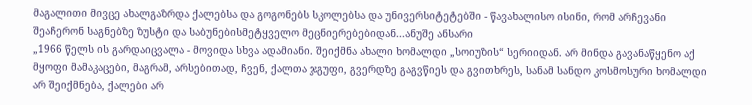მაგალითი მივცე ახალგაზრდა ქალებსა და გოგონებს სკოლებსა და უნივერსიტეტებში - წავახალისო ისინი, რომ არჩევანი შეაჩერონ საგნებზე ზუსტი და საბუნებისმეტყველო მეცნიერებებიდან...ანუშე ანსარი
„1966 წელს ის გარდაიცვალა - მოვიდა სხვა ადამიანი. შეიქმნა ახალი ხომალდი „სოიუზის“ სერიიდან. არ მინდა გავანაწყენო აქ მყოფი მამაკაცები, მაგრამ, არსებითად, ჩვენ, ქალთა ჯგუფი, გვერდზე გაგვწიეს და გვითხრეს, სანამ სანდო კოსმოსური ხომალდი არ შეიქმნება, ქალები არ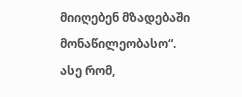მიიღებენ მზადებაში მონაწილეობასო“.
ასე რომ,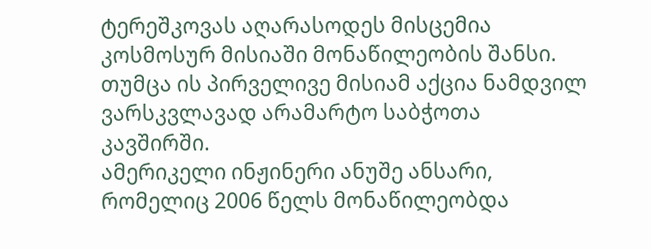ტერეშკოვას აღარასოდეს მისცემია კოსმოსურ მისიაში მონაწილეობის შანსი. თუმცა ის პირველივე მისიამ აქცია ნამდვილ ვარსკვლავად არამარტო საბჭოთა კავშირში.
ამერიკელი ინჟინერი ანუშე ანსარი, რომელიც 2006 წელს მონაწილეობდა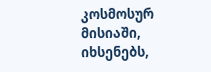კოსმოსურ მისიაში, იხსენებს,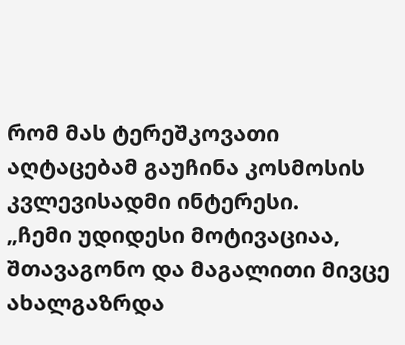რომ მას ტერეშკოვათი აღტაცებამ გაუჩინა კოსმოსის კვლევისადმი ინტერესი.
„ჩემი უდიდესი მოტივაციაა, შთავაგონო და მაგალითი მივცე ახალგაზრდა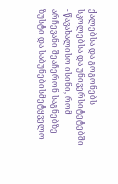ქალებსა და გოგონებს სკოლებსა და უნივერსიტეტებში - წავახალისო ისინი, რომ არჩევანი შეაჩერონ საგნებზე ზუსტი და საბუნებისმეტყველო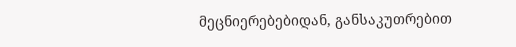მეცნიერებებიდან, განსაკუთრებით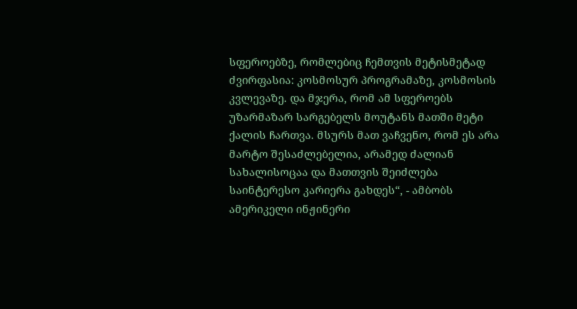სფეროებზე, რომლებიც ჩემთვის მეტისმეტად ძვირფასია: კოსმოსურ პროგრამაზე, კოსმოსის კვლევაზე. და მჯერა, რომ ამ სფეროებს უზარმაზარ სარგებელს მოუტანს მათში მეტი ქალის ჩართვა. მსურს მათ ვაჩვენო, რომ ეს არა მარტო შესაძლებელია, არამედ ძალიან სახალისოცაა და მათთვის შეიძლება საინტერესო კარიერა გახდეს“, - ამბობს ამერიკელი ინჟინერი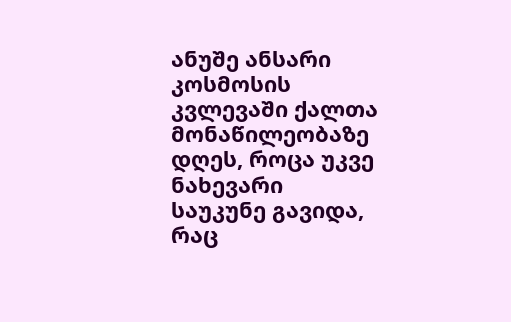ანუშე ანსარი კოსმოსის კვლევაში ქალთა მონაწილეობაზე დღეს, როცა უკვე ნახევარი საუკუნე გავიდა, რაც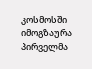კოსმოსში იმოგზაურა პირველმა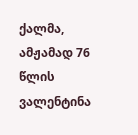ქალმა, ამჟამად 76 წლის ვალენტინა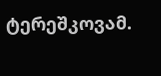ტერეშკოვამ.